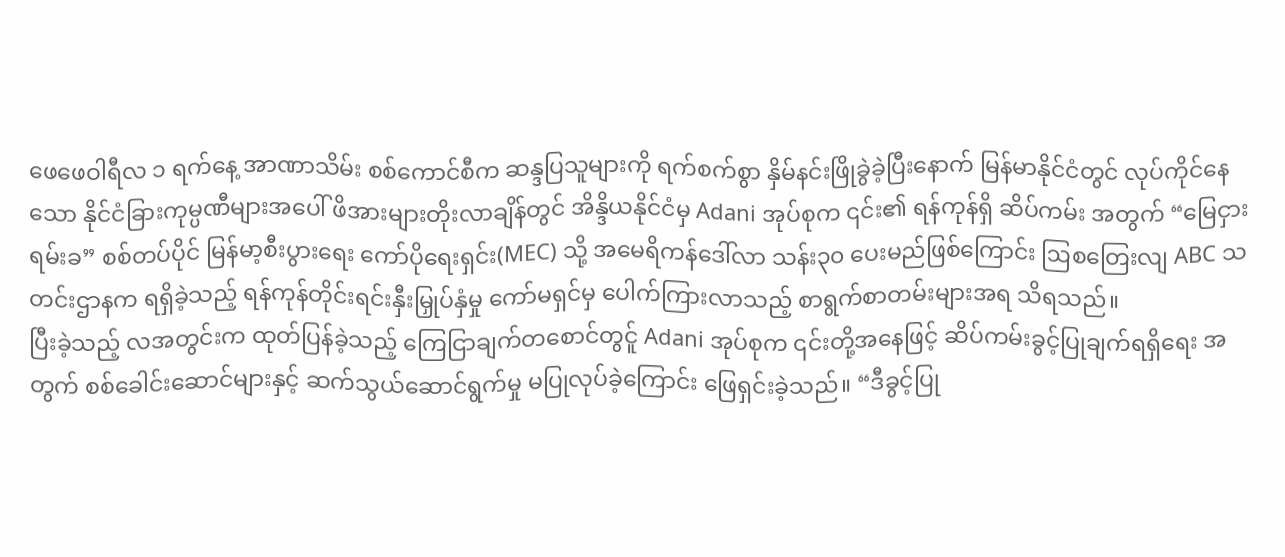ဖေဖေဝါရီလ ၁ ရက်နေ့ အာဏာသိမ်း စစ်ကောင်စီက ဆန္ဒပြသူများကို ရက်စက်စွာ နှိမ်နင်းဖြိုခွဲခဲ့ပြီးနောက် မြန်မာနိုင်ငံတွင် လုပ်ကိုင်နေသော နိုင်ငံခြားကုမ္ပဏီများအပေါ် ဖိအားများတိုးလာချိန်တွင် အိန္ဒိယနိုင်ငံမှ Adani အုပ်စုက ၎င်း၏ ရန်ကုန်ရှိ ဆိပ်ကမ်း အတွက် “မြေငှားရမ်းခ” စစ်တပ်ပိုင် မြန်မာ့စီးပွားရေး ကော်ပိုရေးရှင်း(MEC) သို့ အမေရိကန်ဒေါ်လာ သန်း၃၀ ပေးမည်ဖြစ်ကြောင်း ဩစတြေးလျ ABC သတင်းဌာနက ရရှိခဲ့သည့် ရန်ကုန်တိုင်းရင်းနှီးမြှုပ်နှံမှု ကော်မရှင်မှ ပေါက်ကြားလာသည့် စာရွက်စာတမ်းများအရ သိရသည်။
ပြီးခဲ့သည့် လအတွင်းက ထုတ်ပြန်ခဲ့သည့် ကြေငြာချက်တစောင်တွင်ူ Adani အုပ်စုက ၎င်းတို့အနေဖြင့် ဆိပ်ကမ်းခွင့်ပြုချက်ရရှိရေး အတွက် စစ်ခေါင်းဆောင်များနှင့် ဆက်သွယ်ဆောင်ရွက်မှု မပြုလုပ်ခဲ့ကြောင်း ဖြေရှင်းခဲ့သည်။ “ဒီခွင့်ပြု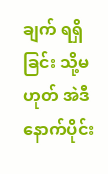ချက် ရရှိခြင်း သို့မဟုတ် အဲဒီနောက်ပိုင်း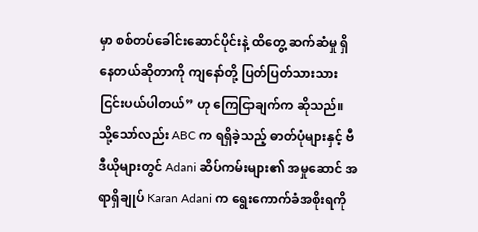မှာ စစ်တပ်ခေါင်းဆောင်ပိုင်းနဲ့ ထိတွေ့ ဆက်ဆံမှု ရှိနေတယ်ဆိုတာကို ကျနော်တို့ ပြတ်ပြတ်သားသား ငြင်းပယ်ပါတယ်” ဟု ကြေငြာချက်က ဆိုသည်။
သို့သော်လည်း ABC က ရရှိခဲ့သည့် ဓာတ်ပုံများနှင့် ဗီဒီယိုများတွင် Adani ဆိပ်ကမ်းများ၏ အမှုဆောင် အရာရှိချုပ် Karan Adani က ရွေးကောက်ခံအစိုးရကို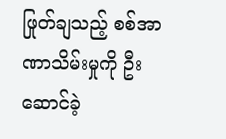ဖြုတ်ချသည့် စစ်အာဏာသိမ်းမှုကို ဦးဆောင်ခဲ့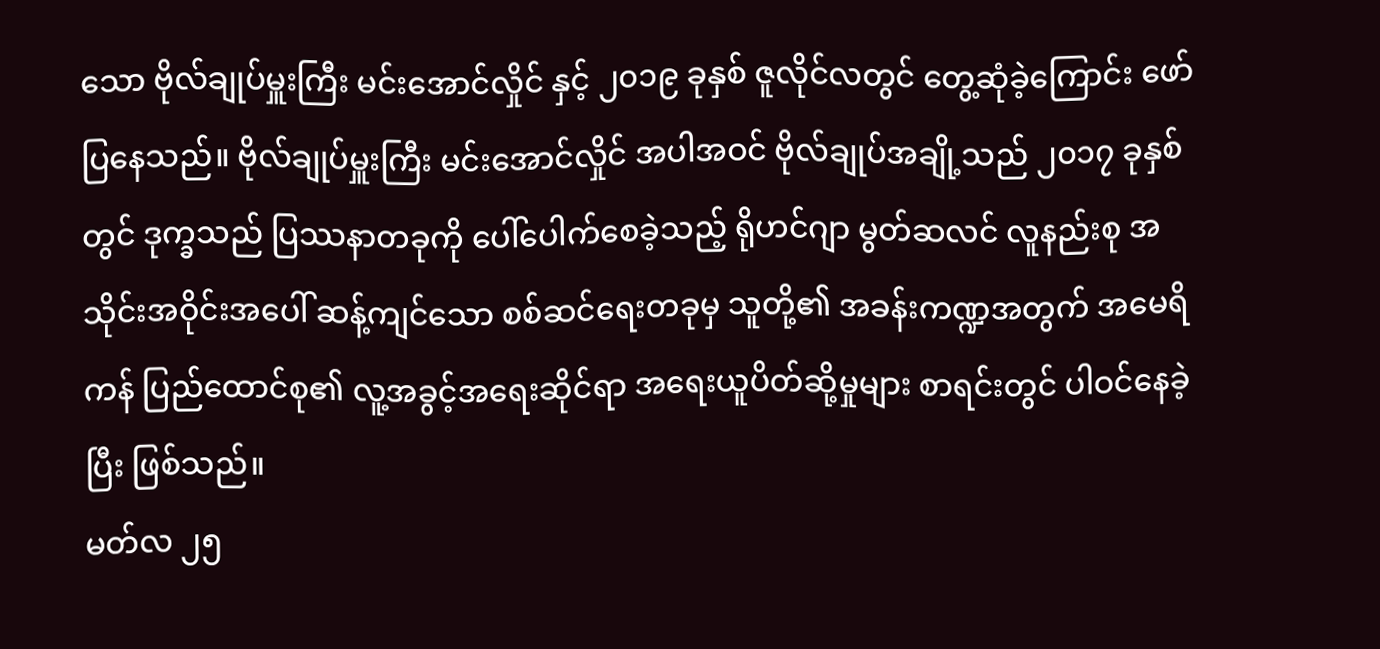သော ဗိုလ်ချုပ်မှူးကြီး မင်းအောင်လှိုင် နှင့် ၂၀၁၉ ခုနှစ် ဇူလိုင်လတွင် တွေ့ဆုံခဲ့ကြောင်း ဖော်ပြနေသည်။ ဗိုလ်ချုပ်မှူးကြီး မင်းအောင်လှိုင် အပါအဝင် ဗိုလ်ချုပ်အချို့သည် ၂၀၁၇ ခုနှစ်တွင် ဒုက္ခသည် ပြဿနာတခုကို ပေါ်ပေါက်စေခဲ့သည့် ရိုဟင်ဂျာ မွတ်ဆလင် လူနည်းစု အသိုင်းအဝိုင်းအပေါ် ဆန့်ကျင်သော စစ်ဆင်ရေးတခုမှ သူတို့၏ အခန်းကဏ္ဍအတွက် အမေရိကန် ပြည်ထောင်စု၏ လူ့အခွင့်အရေးဆိုင်ရာ အရေးယူပိတ်ဆို့မှုများ စာရင်းတွင် ပါဝင်နေခဲ့ပြီး ဖြစ်သည်။
မတ်လ ၂၅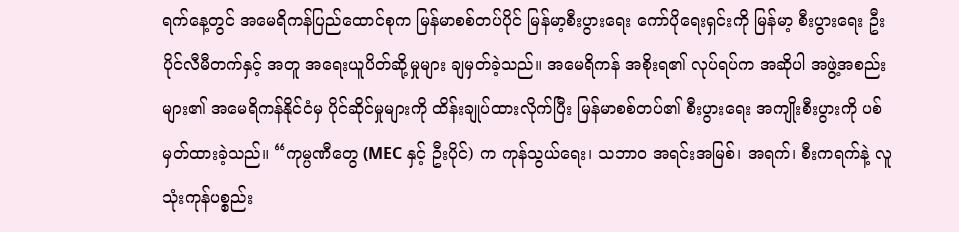ရက်နေ့တွင် အမေရိကန်ပြည်ထောင်စုက မြန်မာစစ်တပ်ပိုင် မြန်မာ့စီးပွားရေး ကော်ပိုရေးရှင်းကို မြန်မာ့ စီးပွားရေး ဦးပိုင်လီမီတက်နှင့် အတူ အရေးယူပိတ်ဆို့မှုများ ချမှတ်ခဲ့သည်။ အမေရိကန် အစိုးရ၏ လုပ်ရပ်က အဆိုပါ အဖွဲ့အစည်းများ၏ အမေရိကန်နိုင်ငံမှ ပိုင်ဆိုင်မှုများကို ထိန်းချုပ်ထားလိုက်ပြီး မြန်မာစစ်တပ်၏ စီးပွားရေး အကျိုးစီးပွားကို ပစ်မှတ်ထားခဲ့သည်။ “ကုမ္ပဏီတွေ (MEC နှင့် ဦးပိုင်) က ကုန်သွယ်ရေး၊ သဘာဝ အရင်းအမြစ်၊ အရက်၊ စီးကရက်နဲ့ လူသုံးကုန်ပစ္စည်း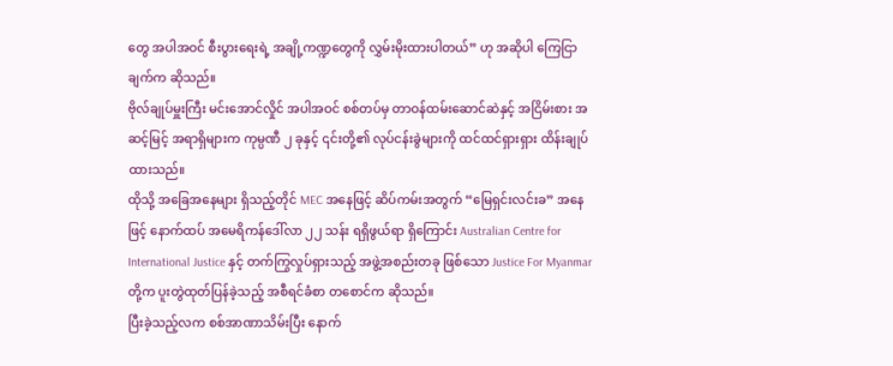တွေ အပါအဝင် စီးပွားရေးရဲ့ အချို့ကဏ္ဍတွေကို လွှမ်းမိုးထားပါတယ်” ဟု အဆိုပါ ကြေငြာချက်က ဆိုသည်။
ဗိုလ်ချုပ်မှူးကြီး မင်းအောင်လှိုင် အပါအဝင် စစ်တပ်မှ တာဝန်ထမ်းဆောင်ဆဲနှင့် အငြိမ်းစား အဆင့်မြင့် အရာရှိများက ကုမ္ပဏီ ၂ ခုနှင့် ၎င်းတို့၏ လုပ်ငန်းခွဲများကို ထင်ထင်ရှားရှား ထိန်းချုပ်ထားသည်။
ထိုသို့ အခြေအနေများ ရှိသည့်တိုင် MEC အနေဖြင့် ဆိပ်ကမ်းအတွက် “မြေရှင်းလင်းခ” အနေဖြင့် နောက်ထပ် အမေရိကန်ဒေါ်လာ ၂၂ သန်း ရရှိဖွယ်ရာ ရှိကြောင်း Australian Centre for International Justice နှင့် တက်ကြွလှုပ်ရှားသည့် အဖွဲ့အစည်းတခု ဖြစ်သော Justice For Myanmar တို့က ပူးတွဲထုတ်ပြန်ခဲ့သည့် အစီရင်ခံစာ တစောင်က ဆိုသည်။
ပြီးခဲ့သည့်လက စစ်အာဏာသိမ်းပြီး နောက်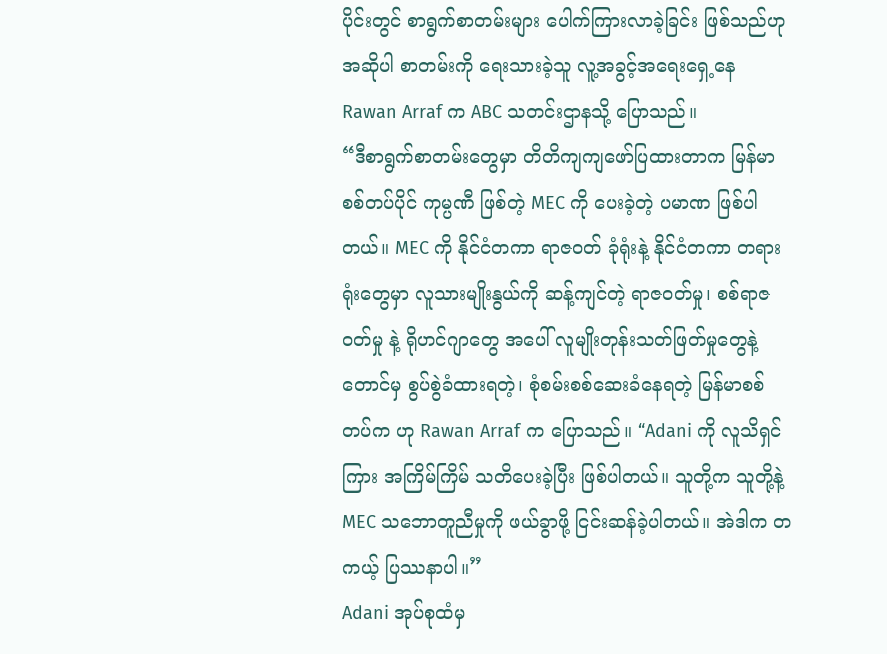ပိုင်းတွင် စာရွက်စာတမ်းများ ပေါက်ကြားလာခဲ့ခြင်း ဖြစ်သည်ဟု အဆိုပါ စာတမ်းကို ရေးသားခဲ့သူ လူ့အခွင့်အရေးရှေ့နေ Rawan Arraf က ABC သတင်းဌာနသို့ ပြောသည်။
“ဒီစာရွက်စာတမ်းတွေမှာ တိတိကျကျဖော်ပြထားတာက မြန်မာစစ်တပ်ပိုင် ကုမ္ပဏီ ဖြစ်တဲ့ MEC ကို ပေးခဲ့တဲ့ ပမာဏ ဖြစ်ပါတယ်။ MEC ကို နိုင်ငံတကာ ရာဇဝတ် ခုံရုံးနဲ့ နိုင်ငံတကာ တရားရုံးတွေမှာ လူသားမျိုးနွယ်ကို ဆန့်ကျင်တဲ့ ရာဇဝတ်မှု၊ စစ်ရာဇဝတ်မှု နဲ့ ရိုဟင်ဂျာတွေ အပေါ် လူမျိုးတုန်းသတ်ဖြတ်မှုတွေနဲ့ တောင်မှ စွပ်စွဲခံထားရတဲ့၊ စုံစမ်းစစ်ဆေးခံနေရတဲ့ မြန်မာစစ်တပ်က ဟု Rawan Arraf က ပြောသည်။ “Adani ကို လူသိရှင်ကြား အကြိမ်ကြိမ် သတိပေးခဲ့ပြီး ဖြစ်ပါတယ်။ သူတို့က သူတို့နဲ့ MEC သဘောတူညီမှုကို ဖယ်ခွာဖို့ ငြင်းဆန်ခဲ့ပါတယ်။ အဲဒါက တကယ့် ပြဿနာပါ။”
Adani အုပ်စုထံမှ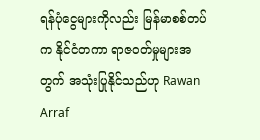ရန်ပုံငွေများကိုလည်း မြန်မာစစ်တပ်က နိုင်ငံတကာ ရာဇဝတ်မှုများအတွက် အသုံးပြုနိုင်သည်ဟု Rawan Arraf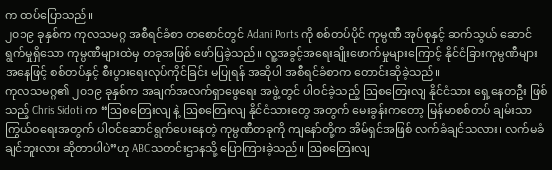က ထပ်ပြောသည်။
၂၀၁၉ ခုနှစ်က ကုလသမဂ္ဂ အစီရင်ခံစာ တစောင်တွင် Adani Ports ကို စစ်တပ်ပိုင် ကုမ္ပဏီ အုပ်စုနှင့် ဆက်သွယ် ဆောင်ရွက်မှုရှိသော ကုမ္ပဏီများထဲမှ တခုအဖြစ် ဖော်ပြခဲ့သည်။ လူ့အခွင့်အရေးချိုးဖောက်မှုများကြောင့် နိုင်ငံခြားကုမ္ပဏီများ အနေဖြင့် စစ်တပ်နှင့် စီးပွားရေးလုပ်ကိုင်ခြင်း မပြုရန် အဆိုပါ အစီရင်ခံစာက တောင်းဆိုခဲ့သည်။
ကုလသမဂ္ဂ၏ ၂၀၁၉ ခုနှစ်က အချက်အလက်ရှာဖွေရေး အဖွဲ့တွင် ပါဝင်ခဲ့သည့် ဩစတြေးလျ နိုင်ငံသား ရှေ့နေတဦး ဖြစ်သည့် Chris Sidoti က “ဩစတြေးလျ နဲ့ ဩစတြေးလျ နိုင်ငံသားတွေ အတွက် မေးခွန်းကတော့ မြန်မာစစ်တပ် ချမ်းသာကြွယ်ဝရေးအတွက် ပါဝင်ဆောင်ရွက်ပေးနေတဲ့ ကုမ္ပဏီတခုကို ကျနော်တို့က အိမ်ရှင်အဖြစ် လက်ခံချင်သလား၊ လက်မခံချင်ဘူးလား ဆိုတာပါပဲ”ဟု ABCသတင်းဌာနသို့ ပြောကြားခဲ့သည်။ ဩစတြေးလျ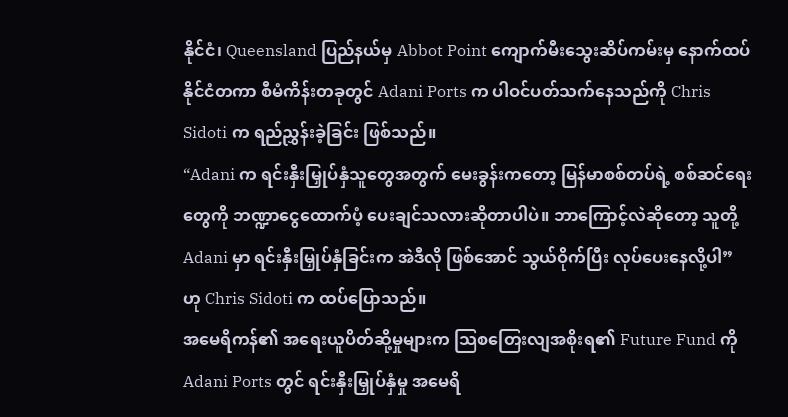နိုင်ငံ၊ Queensland ပြည်နယ်မှ Abbot Point ကျောက်မီးသွေးဆိပ်ကမ်းမှ နောက်ထပ် နိုင်ငံတကာ စီမံကိန်းတခုတွင် Adani Ports က ပါဝင်ပတ်သက်နေသည်ကို Chris Sidoti က ရည်ညွှန်းခဲ့ခြင်း ဖြစ်သည်။
“Adani က ရင်းနှီးမြှုပ်နှံသူတွေအတွက် မေးခွန်းကတော့ မြန်မာစစ်တပ်ရဲ့ စစ်ဆင်ရေးတွေကို ဘဏ္ဍာငွေထောက်ပံ့ ပေးချင်သလားဆိုတာပါပဲ။ ဘာကြောင့်လဲဆိုတော့ သူတို့ Adani မှာ ရင်းနှီးမြှုပ်နှံခြင်းက အဲဒီလို ဖြစ်အောင် သွယ်ဝိုက်ပြီး လုပ်ပေးနေလို့ပါ” ဟု Chris Sidoti က ထပ်ပြောသည်။
အမေရိကန်၏ အရေးယူပိတ်ဆို့မှုများက သြစတြေးလျအစိုးရ၏ Future Fund ကို Adani Ports တွင် ရင်းနှီးမြှုပ်နှံမှု အမေရိ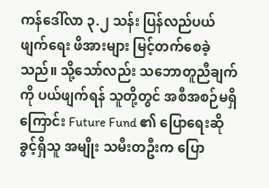ကန်ဒေါ်လာ ၃.၂ သန်း ပြန်လည်ပယ်ဖျက်ရေး ဖိအားများ မြင့်တက်စေခဲ့သည်။ သို့သော်လည်း သဘောတူညီချက်ကို ပယ်ဖျက်ရန် သူတို့တွင် အစီအစဉ်မရှိကြောင်း Future Fund ၏ ပြောရေးဆိုခွင့်ရှိသူ အမျိုး သမီးတဦးက ပြော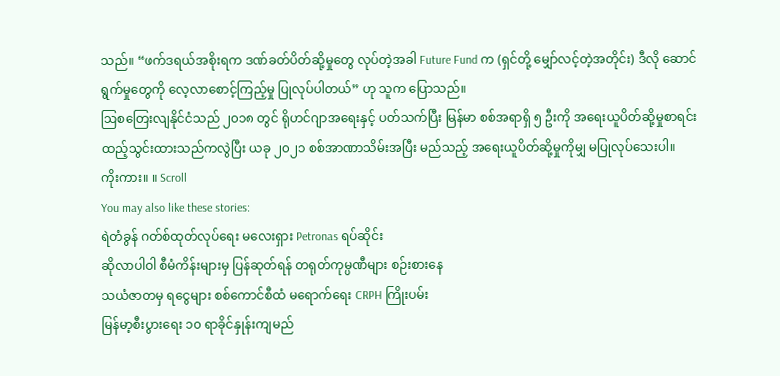သည်။ “ဖက်ဒရယ်အစိုးရက ဒဏ်ခတ်ပိတ်ဆို့မှုတွေ လုပ်တဲ့အခါ Future Fund က (ရှင်တို့ မျှော်လင့်တဲ့အတိုင်း) ဒီလို ဆောင်ရွက်မှုတွေကို လေ့လာစောင့်ကြည့်မှု ပြုလုပ်ပါတယ်” ဟု သူက ပြောသည်။
ဩစတြေးလျနိုင်ငံသည် ၂၀၁၈ တွင် ရိုဟင်ဂျာအရေးနှင့် ပတ်သက်ပြီး မြန်မာ စစ်အရာရှိ ၅ ဦးကို အရေးယူပိတ်ဆို့မှုစာရင်း ထည့်သွင်းထားသည်ကလွဲပြီး ယခု ၂၀၂၁ စစ်အာဏာသိမ်းအပြီး မည်သည့် အရေးယူပိတ်ဆို့မှုကိုမျှ မပြုလုပ်သေးပါ။
ကိုးကား။ ။ Scroll
You may also like these stories:
ရဲတံခွန် ဂတ်စ်ထုတ်လုပ်ရေး မလေးရှား Petronas ရပ်ဆိုင်း
ဆိုလာပါဝါ စီမံကိန်းများမှ ပြန်ဆုတ်ရန် တရုတ်ကုမ္ပဏီများ စဉ်းစားနေ
သယံဇာတမှ ရငွေများ စစ်ကောင်စီထံ မရောက်ရေး CRPH ကြိုးပမ်း
မြန်မာ့စီးပွားရေး ၁၀ ရာခိုင်နှုန်းကျမည်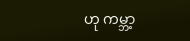ဟု ကမ္ဘာ့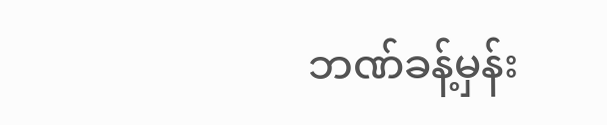ဘဏ်ခန့်မှန်း